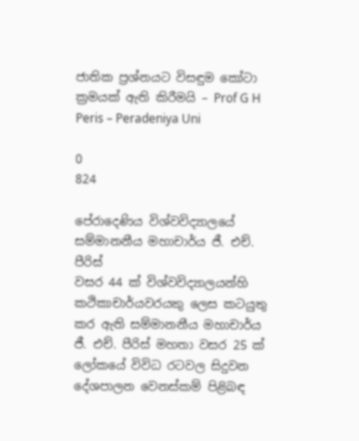ජාතික ප්‍රශ්නයට විසඳුම කෝටා ක්‍රමයක්‌ ඇති කිරීමයි – Prof G H Peris – Peradeniya Uni

0
824

පේරාදෙණිය විශ්වවිද්‍යාලයේ සම්මානනීය මහාචාර්ය ජී. එච්. පීරිස්‌
වසර 44 ක්‌ විශ්වවිද්‍යාලයන්හි කථිකාචාර්යවරයකු ලෙස කටයුතු කර ඇති සම්මානනීය මහාචාර්ය ජී. එච්. පීරිස්‌ මහතා වසර 25 ක්‌ ලෝකයේ විවිධ රටවල සිදුවන දේශපාලන වෙනස්‌කම් පිළිබඳ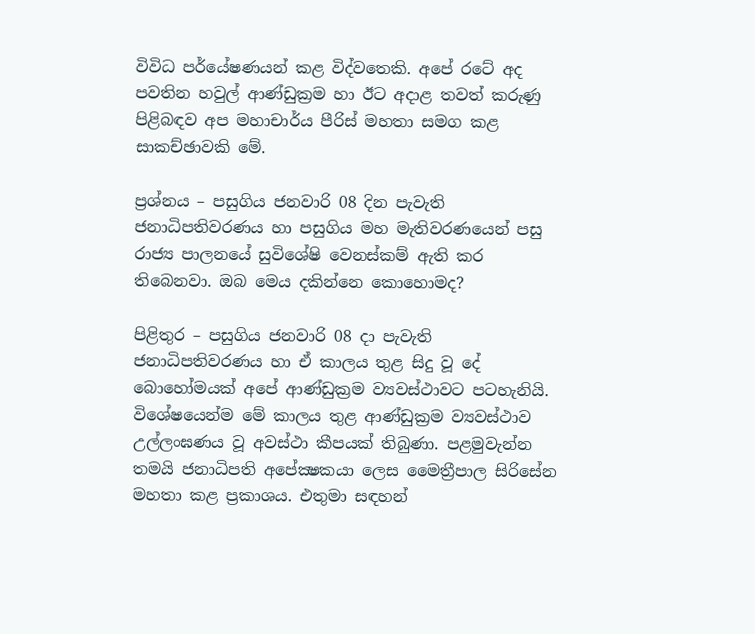විවිධ පර්යේෂණයන් කළ විද්වතෙකි. අපේ රටේ අද පවතින හවුල් ආණ්‌ඩුක්‍රම හා ඊට අදාළ තවත් කරුණු පිළිබඳව අප මහාචාර්ය පීරිස්‌ මහතා සමග කළ සාකච්ඡාවකි මේ.

ප්‍රශ්නය – පසුගිය ජනවාරි 08 දින පැවැති ජනාධිපතිවරණය හා පසුගිය මහ මැතිවරණයෙන් පසු රාජ්‍ය පාලනයේ සුවිශේෂි වෙනස්‌කම් ඇති කර තිබෙනවා. ඔබ මෙය දකින්නෙ කොහොමද?

පිළිතුර – පසුගිය ජනවාරි 08 දා පැවැති ජනාධිපතිවරණය හා ඒ කාලය තුළ සිදු වූ දේ බොහෝමයක්‌ අපේ ආණ්‌ඩුක්‍රම ව්‍යවස්‌ථාවට පටහැනියි. විශේෂයෙන්ම මේ කාලය තුළ ආණ්‌ඩුක්‍රම ව්‍යවස්‌ථාව උල්ලංඝණය වූ අවස්‌ථා කීපයක්‌ තිබුණා. පළමුවැන්න තමයි ජනාධිපති අපේක්‍ෂකයා ලෙස මෛත්‍රීපාල සිරිසේන මහතා කළ ප්‍රකාශය. එතුමා සඳහන්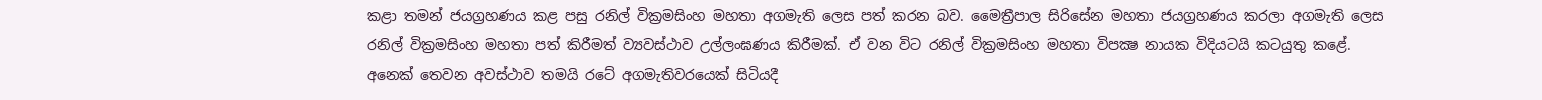කළා තමන් ජයග්‍රහණය කළ පසු රනිල් වික්‍රමසිංහ මහතා අගමැති ලෙස පත් කරන බව. මෛත්‍රීපාල සිරිසේන මහතා ජයග්‍රහණය කරලා අගමැති ලෙස රනිල් වික්‍රමසිංහ මහතා පත් කිරීමත් ව්‍යවස්‌ථාව උල්ලංඝණය කිරීමක්‌. ඒ වන විට රනිල් වික්‍රමසිංහ මහතා විපක්‍ෂ නායක විදියටයි කටයුතු කළේ. අනෙක්‌ තෙවන අවස්‌ථාව තමයි රටේ අගමැතිවරයෙක්‌ සිටියදී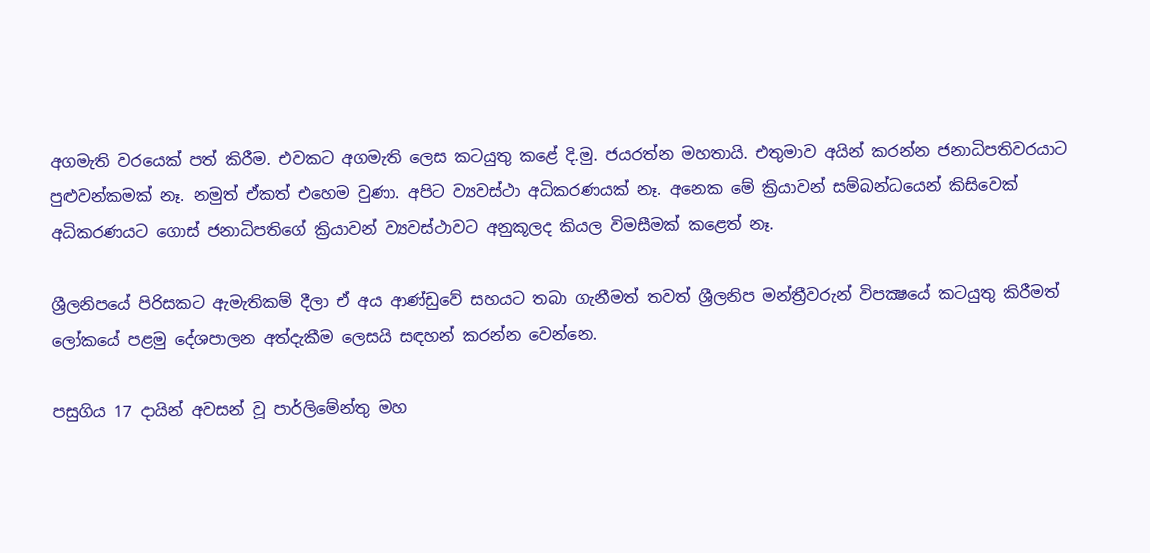අගමැති වරයෙක්‌ පත් කිරීම. එවකට අගමැති ලෙස කටයුතු කළේ දි.මු. ජයරත්න මහතායි. එතුමාව අයින් කරන්න ජනාධිපතිවරයාට පුළුවන්කමක්‌ නෑ. නමුත් ඒකත් එහෙම වුණා. අපිට ව්‍යවස්‌ථා අධිකරණයක්‌ නෑ. අනෙක මේ ක්‍රියාවන් සම්බන්ධයෙන් කිසිවෙක්‌ අධිකරණයට ගොස්‌ ජනාධිපතිගේ ක්‍රියාවන් ව්‍යවස්‌ථාවට අනුකූලද කියල විමසීමක්‌ කළෙත් නෑ.

ශ්‍රීලනිපයේ පිරිසකට ඇමැතිකම් දීලා ඒ අය ආණ්‌ඩුවේ සහයට තබා ගැනීමත් තවත් ශ්‍රීලනිප මන්ත්‍රීවරුන් විපක්‍ෂයේ කටයුතු කිරීමත් ලෝකයේ පළමු දේශපාලන අත්දැකීම ලෙසයි සඳහන් කරන්න වෙන්නෙ.

පසුගිය 17 දායින් අවසන් වූ පාර්ලිමේන්තු මහ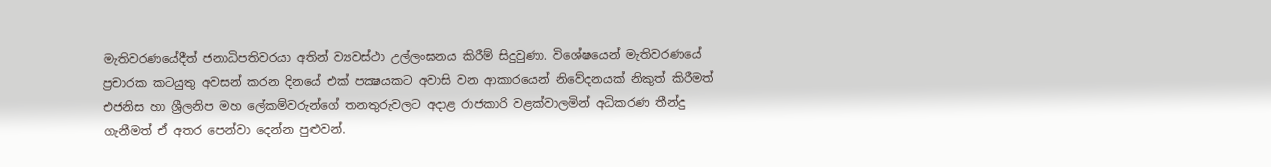මැතිවරණයේදීත් ජනාධිපතිවරයා අතින් ව්‍යවස්‌ථා උල්ලංඝනය කිරීම් සිදුවුණා. විශේෂයෙන් මැතිවරණයේ ප්‍රචාරක කටයුතු අවසන් කරන දිනයේ එක්‌ පක්‍ෂයකට අවාසි වන ආකාරයෙන් නිවේදනයක්‌ නිකුත් කිරීමත් එජනිස හා ශ්‍රීලනිප මහ ලේකම්වරුන්ගේ තනතුරුවලට අදාළ රාජකාරි වළක්‌වාලමින් අධිකරණ තීන්දු ගැනීමත් ඒ අතර පෙන්වා දෙන්න පුළුවන්.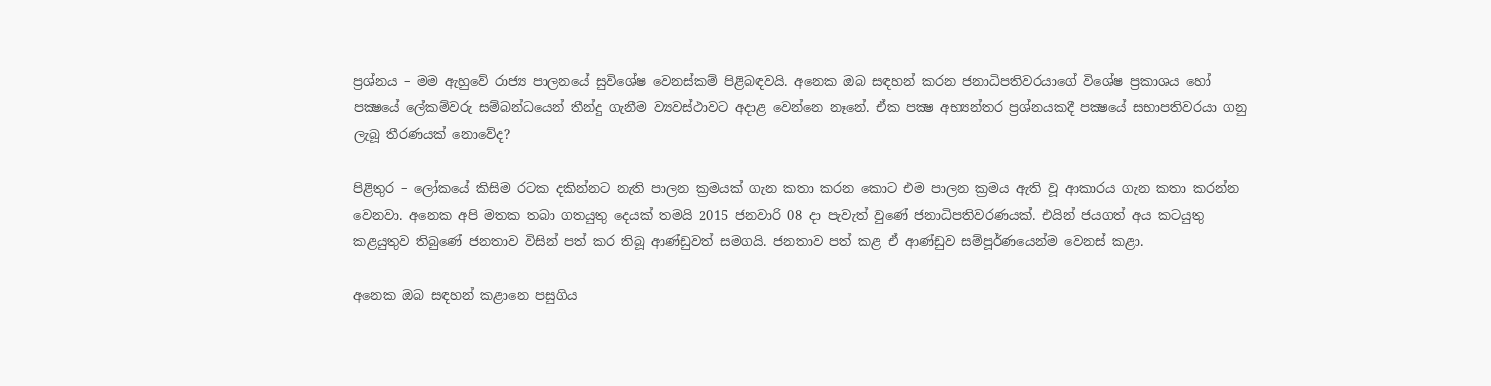ප්‍රශ්නය – මම ඇහුවේ රාජ්‍ය පාලනයේ සුවිශේෂ වෙනස්‌කම් පිළිබඳවයි. අනෙක ඔබ සඳහන් කරන ජනාධිපතිවරයාගේ විශේෂ ප්‍රකාශය හෝ පක්‍ෂයේ ලේකම්වරු සම්බන්ධයෙන් තීන්දු ගැනීම ව්‍යවස්‌ථාවට අදාළ වෙන්නෙ නෑනේ. ඒක පක්‍ෂ අභ්‍යන්තර ප්‍රශ්නයකදී පක්‍ෂයේ සභාපතිවරයා ගනු ලැබූ තීරණයක්‌ නොවේද?

පිළිතුර – ලෝකයේ කිසිම රටක දකින්නට නැති පාලන ක්‍රමයක්‌ ගැන කතා කරන කොට එම පාලන ක්‍රමය ඇති වූ ආකාරය ගැන කතා කරන්න වෙනවා. අනෙක අපි මතක තබා ගතයුතු දෙයක්‌ තමයි 2015 ජනවාරි 08 දා පැවැත් වුණේ ජනාධිපතිවරණයක්‌. එයින් ජයගත් අය කටයුතු කළයුතුව තිබුණේ ජනතාව විසින් පත් කර තිබූ ආණ්‌ඩුවත් සමගයි. ජනතාව පත් කළ ඒ ආණ්‌ඩුව සම්පූර්ණයෙන්ම වෙනස්‌ කළා.

අනෙක ඔබ සඳහන් කළානෙ පසුගිය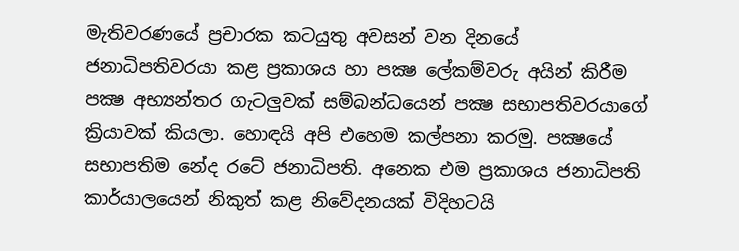මැතිවරණයේ ප්‍රචාරක කටයුතු අවසන් වන දිනයේ ජනාධිපතිවරයා කළ ප්‍රකාශය හා පක්‍ෂ ලේකම්වරු අයින් කිරීම පක්‍ෂ අභ්‍යන්තර ගැටලුවක්‌ සම්බන්ධයෙන් පක්‍ෂ සභාපතිවරයාගේ ක්‍රියාවක්‌ කියලා. හොඳයි අපි එහෙම කල්පනා කරමු. පක්‍ෂයේ සභාපතිම නේද රටේ ජනාධිපති. අනෙක එම ප්‍රකාශය ජනාධිපති කාර්යාලයෙන් නිකුත් කළ නිවේදනයක්‌ විදිහටයි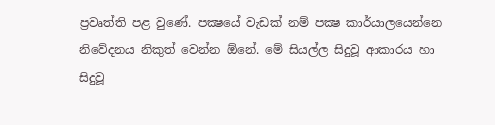ප්‍රවෘත්ති පළ වුණේ. පක්‍ෂයේ වැඩක්‌ නම් පක්‍ෂ කාර්යාලයෙන්නෙ නිවේදනය නිකුත් වෙන්න ඕනේ. මේ සියල්ල සිදුවූ ආකාරය හා සිදුවූ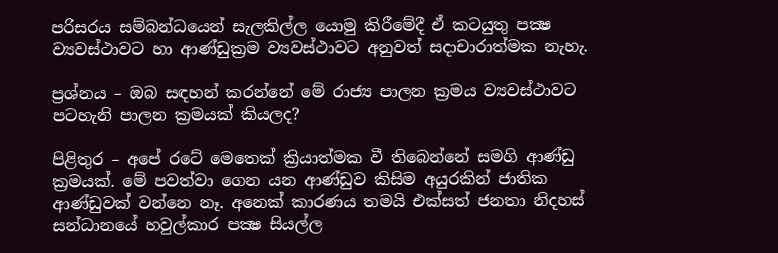පරිසරය සම්බන්ධයෙන් සැලකිල්ල යොමු කිරීමේදී ඒ කටයුතු පක්‍ෂ ව්‍යවස්‌ථාවට හා ආණ්‌ඩුක්‍රම ව්‍යවස්‌ථාවට අනුවත් සදාචාරාත්මක නැහැ.

ප්‍රශ්නය – ඔබ සඳහන් කරන්නේ මේ රාජ්‍ය පාලන ක්‍රමය ව්‍යවස්‌ථාවට පටහැනි පාලන ක්‍රමයක්‌ කියලද?

පිළිතුර – අපේ රටේ මෙතෙක්‌ ක්‍රියාත්මක වී තිබෙන්නේ සමගි ආණ්‌ඩු ක්‍රමයක්‌. මේ පවත්වා ගෙන යන ආණ්‌ඩුව කිසිම අයුරකින් ජාතික ආණ්‌ඩුවක්‌ වන්නෙ නෑ. අනෙක්‌ කාරණය තමයි එක්‌සත් ජනතා නිදහස්‌ සන්ධානයේ හවුල්කාර පක්‍ෂ සියල්ල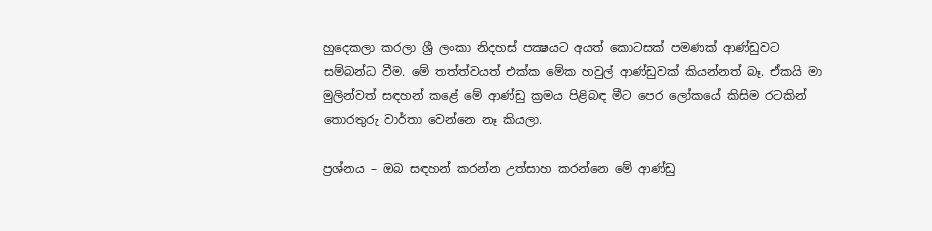හුදෙකලා කරලා ශ්‍රී ලංකා නිදහස්‌ පක්‍ෂයට අයත් කොටසක්‌ පමණක්‌ ආණ්‌ඩුවට සම්බන්ධ වීම. මේ තත්ත්වයත් එක්‌ක මේක හවුල් ආණ්‌ඩුවක්‌ කියන්නත් බෑ. ඒකයි මා මුලින්වත් සඳහන් කළේ මේ ආණ්‌ඩු ක්‍රමය පිළිබඳ මීට පෙර ලෝකයේ කිසිම රටකින් තොරතුරු වාර්තා වෙන්නෙ නෑ කියලා.

ප්‍රශ්නය – ඔබ සඳහන් කරන්න උත්සාහ කරන්නෙ මේ ආණ්‌ඩු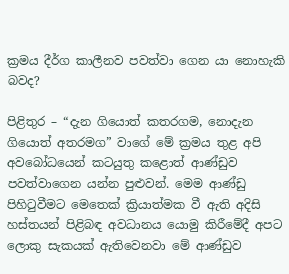ක්‍රමය දීර්ග කාලීනව පවත්වා ගෙන යා නොහැකි බවද?

පිළිතුර – “දැන ගියොත් කතරගම, නොදැන ගියොත් අතරමග” වාගේ මේ ක්‍රමය තුළ අපි අවබෝධයෙන් කටයුතු කළොත් ආණ්‌ඩුව පවත්වාගෙන යන්න පුළුවන්. මෙම ආණ්‌ඩු පිහිටුවීමට මෙතෙක්‌ ක්‍රියාත්මක වී ඇති අදිසි හස්‌තයන් පිළිබඳ අවධානය යොමු කිරීමේදී අපට ලොකු සැකයක්‌ ඇතිවෙනවා මේ ආණ්‌ඩුව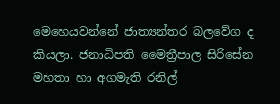මෙහෙයවන්නේ ජාත්‍යන්තර බලවේග ද කියලා. ජනාධිපති මෛත්‍රීපාල සිරිසේන මහතා හා අගමැති රනිල්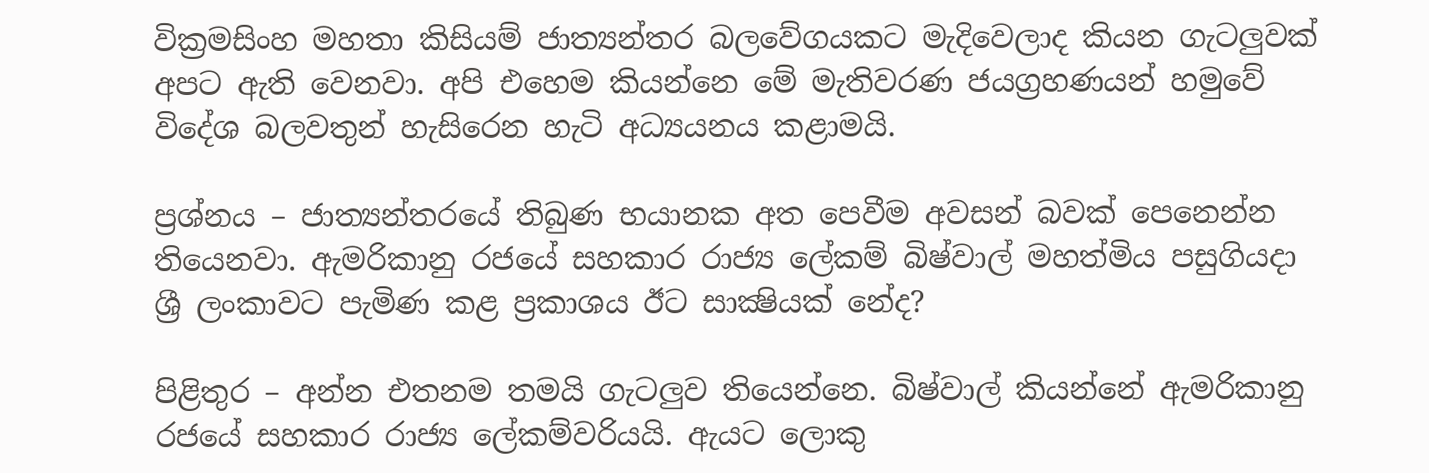වික්‍රමසිංහ මහතා කිසියම් ජාත්‍යන්තර බලවේගයකට මැදිවෙලාද කියන ගැටලුවක්‌ අපට ඇති වෙනවා. අපි එහෙම කියන්නෙ මේ මැතිවරණ ජයග්‍රහණයන් හමුවේ විදේශ බලවතුන් හැසිරෙන හැටි අධ්‍යයනය කළාමයි.

ප්‍රශ්නය – ජාත්‍යන්තරයේ තිබුණ භයානක අත පෙවීම අවසන් බවක්‌ පෙනෙන්න තියෙනවා. ඇමරිකානු රජයේ සහකාර රාජ්‍ය ලේකම් බිෂ්වාල් මහත්මිය පසුගියදා ශ්‍රී ලංකාවට පැමිණ කළ ප්‍රකාශය ඊට සාක්‍ෂියක්‌ නේද?

පිළිතුර – අන්න එතනම තමයි ගැටලුව තියෙන්නෙ. බිෂ්වාල් කියන්නේ ඇමරිකානු රජයේ සහකාර රාජ්‍ය ලේකම්වරියයි. ඇයට ලොකු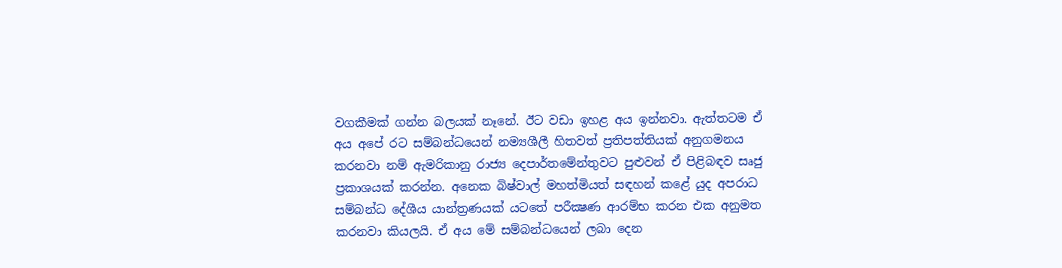වගකීමක්‌ ගන්න බලයක්‌ නෑනේ. ඊට වඩා ඉහළ අය ඉන්නවා. ඇත්තටම ඒ අය අපේ රට සම්බන්ධයෙන් නම්‍යශීලී හිතවත් ප්‍රතිපත්තියක්‌ අනුගමනය කරනවා නම් ඇමරිකානු රාජ්‍ය දෙපාර්තමේන්තුවට පුළුවන් ඒ පිළිබඳව සෘජු ප්‍රකාශයක්‌ කරන්න. අනෙක බිෂ්වාල් මහත්මියත් සඳහන් කළේ යුද අපරාධ සම්බන්ධ දේශීය යාන්ත්‍රණයක්‌ යටතේ පරීක්‍ෂණ ආරම්භ කරන එක අනුමත කරනවා කියලයි. ඒ අය මේ සම්බන්ධයෙන් ලබා දෙන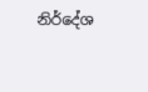නිර්දේශ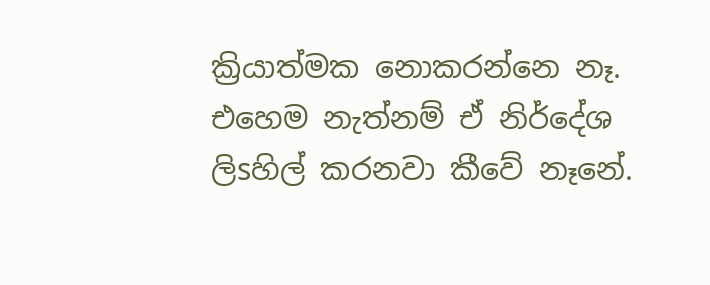ක්‍රියාත්මක නොකරන්නෙ නෑ. එහෙම නැත්නම් ඒ නිර්දේශ ලිsහිල් කරනවා කීවේ නෑනේ.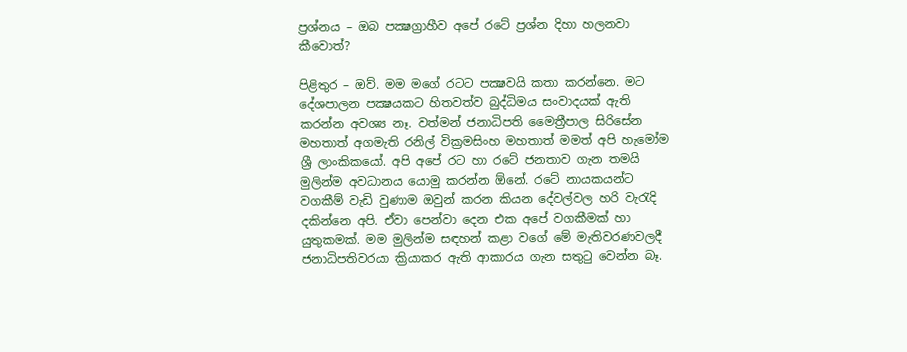ප්‍රශ්නය – ඔබ පක්‍ෂග්‍රාහීව අපේ රටේ ප්‍රශ්න දිහා හලනවා කීවොත්?

පිළිතුර – ඔව්. මම මගේ රටට පක්‍ෂවයි කතා කරන්නෙ. මට දේශපාලන පක්‍ෂයකට හිතවත්ව බුද්ධිමය සංවාදයක්‌ ඇති කරන්න අවශ්‍ය නෑ. වත්මන් ජනාධිපති මෛත්‍රීපාල සිරිසේන මහතාත් අගමැති රනිල් වික්‍රමසිංහ මහතාත් මමත් අපි හැමෝම ශ්‍රී ලාංකිකයෝ. අපි අපේ රට හා රටේ ජනතාව ගැන තමයි මුලින්ම අවධානය යොමු කරන්න ඕනේ. රටේ නායකයන්ට වගකීම් වැඩි වුණාම ඔවුන් කරන කියන දේවල්වල හරි වැරැදි දකින්නෙ අපි. ඒවා පෙන්වා දෙන එක අපේ වගකීමක්‌ හා යුතුකමක්‌. මම මුලින්ම සඳහන් කළා වගේ මේ මැතිවරණවලදී ජනාධිපතිවරයා ක්‍රියාකර ඇති ආකාරය ගැන සතුටු වෙන්න බෑ.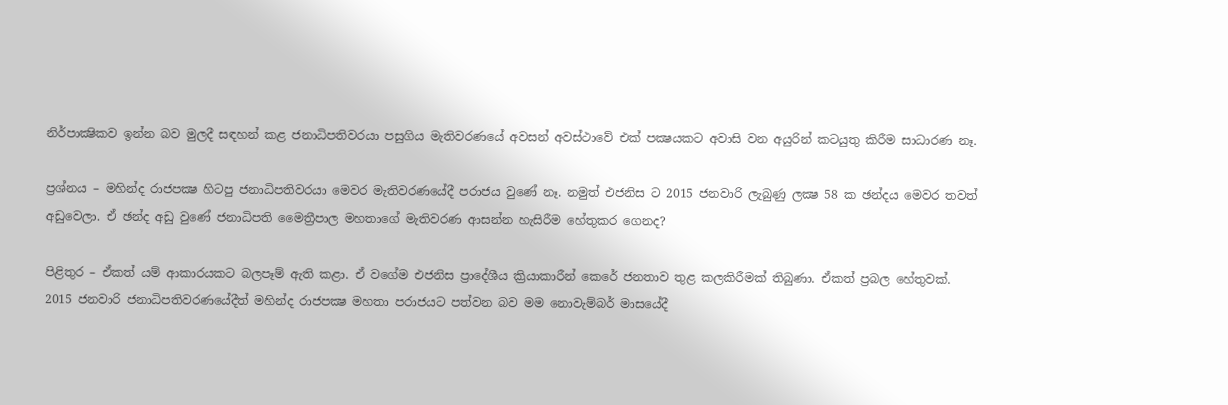නිර්පාක්‍ෂිකව ඉන්න බව මුලදී සඳහන් කළ ජනාධිපතිවරයා පසුගිය මැතිවරණයේ අවසන් අවස්‌ථාවේ එක්‌ පක්‍ෂයකට අවාසි වන අයුරින් කටයුතු කිරීම සාධාරණ නෑ.

ප්‍රශ්නය – මහින්ද රාජපක්‍ෂ හිටපු ජනාධිපතිවරයා මෙවර මැතිවරණයේදී පරාජය වුණේ නෑ. නමුත් එජනිස ට 2015 ජනවාරි ලැබුණු ලක්‍ෂ 58 ක ඡන්දය මෙවර තවත් අඩුවෙලා. ඒ ඡන්ද අඩු වුණේ ජනාධිපති මෛත්‍රීපාල මහතාගේ මැතිවරණ ආසන්න හැසිරීම හේතුකර ගෙනද?

පිළිතුර – ඒකත් යම් ආකාරයකට බලපෑම් ඇති කළා. ඒ වගේම එජනිස ප්‍රාදේශීය ක්‍රියාකාරීන් කෙරේ ජනතාව තුළ කලකිරීමක්‌ තිබුණා. ඒකත් ප්‍රබල හේතුවක්‌. 2015 ජනවාරි ජනාධිපතිවරණයේදීත් මහින්ද රාජපක්‍ෂ මහතා පරාජයට පත්වන බව මම නොවැම්බර් මාසයේදී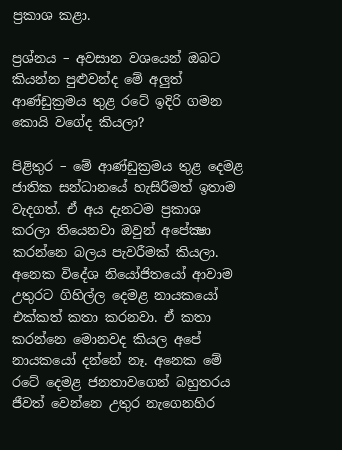ප්‍රකාශ කළා.

ප්‍රශ්නය – අවසාන වශයෙන් ඔබට කියන්න පුළුවන්ද මේ අලුත් ආණ්‌ඩුක්‍රමය තුළ රටේ ඉදිරි ගමන කොයි වගේද කියලා?

පිළිතුර – මේ ආණ්‌ඩුක්‍රමය තුළ දෙමළ ජාතික සන්ධානයේ හැසිරීමත් ඉතාම වැදගත්. ඒ අය දැනටම ප්‍රකාශ කරලා තියෙනවා ඔවුන් අපේක්‍ෂා කරන්නෙ බලය පැවරීමක්‌ කියලා. අනෙක විදේශ නියෝජිතයෝ ආවාම උතුරට ගිහිල්ල දෙමළ නායකයෝ එක්‌කත් කතා කරනවා. ඒ කතා කරන්නෙ මොනවද කියල අපේ නායකයෝ දන්නේ නෑ. අනෙක මේ රටේ දෙමළ ජනතාවගෙන් බහුතරය ජීවත් වෙන්නෙ උතුර නැගෙනහිර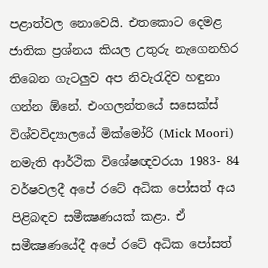පළාත්වල නොවෙයි. එතකොට දෙමළ ජාතික ප්‍රශ්නය කියල උතුරු නැගෙනහිර තිබෙන ගැටලුව අප නිවැරැදිව හඳුනා ගන්න ඕනේ. එංගලන්තයේ සසෙක්‌ස්‌ විශ්වවිද්‍යාලයේ මික්‌මෝරි (Mick Moori) නමැති ආර්ථික විශේෂඥවරයා 1983- 84 වර්ෂවලදී අපේ රටේ අධික පෝසත් අය පිළිබඳව සමීක්‍ෂණයක්‌ කළා. ඒ සමීක්‍ෂණයේදී අපේ රටේ අධික පෝසත්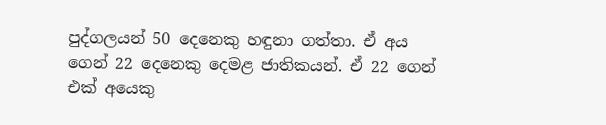පුද්ගලයන් 50 දෙනෙකු හඳුනා ගත්තා. ඒ අය ගෙන් 22 දෙනෙකු දෙමළ ජාතිකයන්. ඒ 22 ගෙන් එක්‌ අයෙකු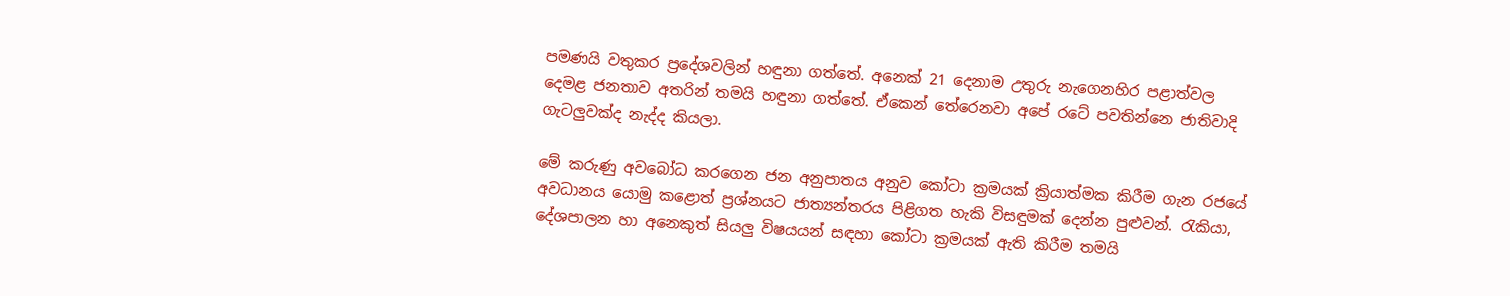පමණයි වතුකර ප්‍රදේශවලින් හඳුනා ගත්තේ. අනෙක්‌ 21 දෙනාම උතුරු නැගෙනහිර පළාත්වල දෙමළ ජනතාව අතරින් තමයි හඳුනා ගත්තේ. ඒකෙන් තේරෙනවා අපේ රටේ පවතින්නෙ ජාතිවාදි ගැටලුවක්‌ද නැද්ද කියලා.

මේ කරුණු අවබෝධ කරගෙන ජන අනුපාතය අනුව කෝටා ක්‍රමයක්‌ ක්‍රියාත්මක කිරීම ගැන රජයේ අවධානය යොමු කළොත් ප්‍රශ්නයට ජාත්‍යන්තරය පිළිගත හැකි විසඳුමක්‌ දෙන්න පුළුවන්. රැකියා, දේශපාලන හා අනෙකුත් සියලු විෂයයන් සඳහා කෝටා ක්‍රමයක්‌ ඇති කිරීම තමයි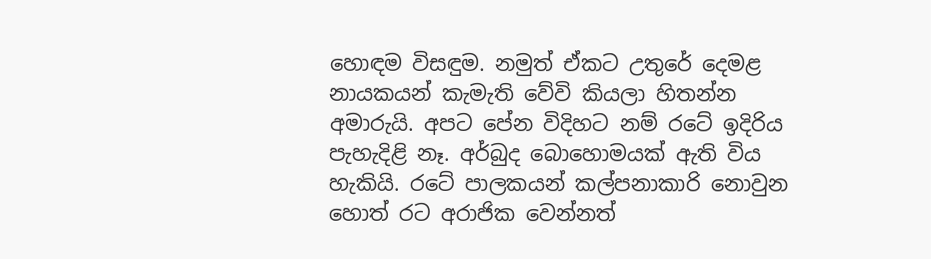හොඳම විසඳුම. නමුත් ඒකට උතුරේ දෙමළ නායකයන් කැමැති වේවි කියලා හිතන්න අමාරුයි. අපට පේන විදිහට නම් රටේ ඉදිරිය පැහැදිළි නෑ. අර්බුද බොහොමයක්‌ ඇති විය හැකියි. රටේ පාලකයන් කල්පනාකාරි නොවුන හොත් රට අරාජික වෙන්නත්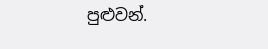පුළුවන්.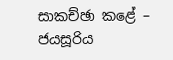සාකච්ඡා කළේ –
ජයසූරිය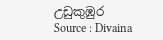උඩුකුඹුර
Source : Divaina